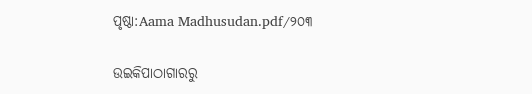ପୃଷ୍ଠା:Aama Madhusudan.pdf/୨୦୩

ଉଇକିପାଠାଗାର‌ରୁ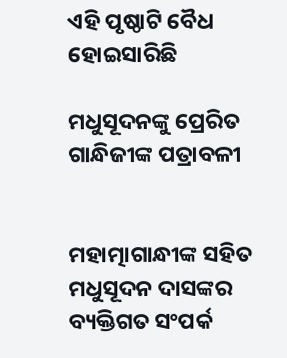ଏହି ପୃଷ୍ଠାଟି ବୈଧ ହୋଇସାରିଛି

ମଧୁସୂଦନଙ୍କୁ ପ୍ରେରିତ
ଗାନ୍ଧିଜୀଙ୍କ ପତ୍ରାବଳୀ


ମହାତ୍ମାଗାନ୍ଧୀଙ୍କ ସହିତ ମଧୁସୂଦନ ଦାସଙ୍କର ବ୍ୟକ୍ତିଗତ ସଂପର୍କ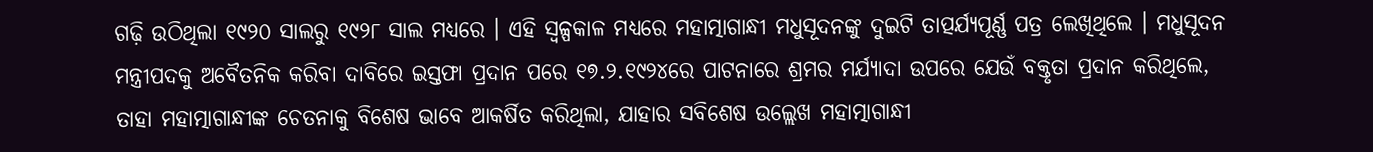ଗଢ଼ି ଉଠିଥିଲା ୧୯୨୦ ସାଲରୁ ୧୯୨୮ ସାଲ ମଧ୍ୟରେ । ଏହି ସ୍ୱଳ୍ପକାଳ ମଧ୍ୟରେ ମହାତ୍ମାଗାନ୍ଧୀ ମଧୁସୂଦନଙ୍କୁ ଦୁଇଟି ତାତ୍ପର୍ଯ୍ୟପୂର୍ଣ୍ଣ ପତ୍ର ଲେଖିଥିଲେ । ମଧୁସୂଦନ ମନ୍ତ୍ରୀପଦକୁ ଅବୈତନିକ କରିବା ଦାବିରେ ଇସ୍ତଫା ପ୍ରଦାନ ପରେ ୧୭.୨.୧୯୨୪ରେ ପାଟନାରେ ଶ୍ରମର ମର୍ଯ୍ୟାଦା ଉପରେ ଯେଉଁ ବକ୍ତୃତା ପ୍ରଦାନ କରିଥିଲେ, ତାହା ମହାତ୍ମାଗାନ୍ଧୀଙ୍କ ଚେତନାକୁ ବିଶେଷ ଭାବେ ଆକର୍ଷିତ କରିଥିଲା, ଯାହାର ସବିଶେଷ ଉଲ୍ଲେଖ ମହାତ୍ମାଗାନ୍ଧୀ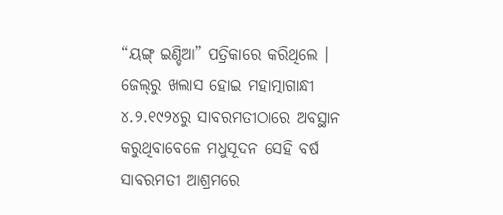“ୟଙ୍ଗ୍ ଇଣ୍ଡିଆ” ପତ୍ରିକାରେ କରିଥିଲେ । ଜେଲ୍‌ରୁ ଖଲାସ ହୋଇ ମହାତ୍ମାଗାନ୍ଧୀ ୪.୨.୧୯୨୪ରୁ ସାବରମତୀଠାରେ ଅବସ୍ଥାନ କରୁଥିବାବେଳେ ମଧୁସୂଦନ ସେହି ବର୍ଷ ସାବରମତୀ ଆଶ୍ରମରେ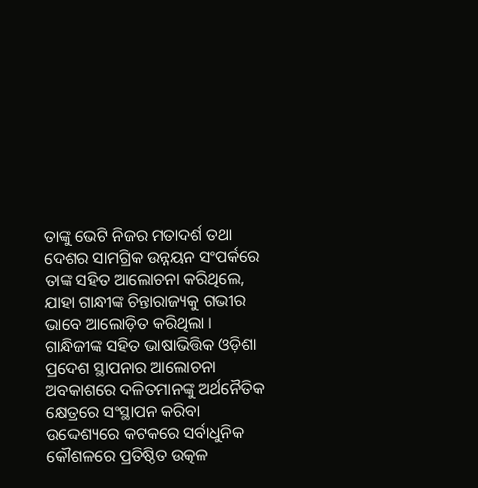ତାଙ୍କୁ ଭେଟି ନିଜର ମତାଦର୍ଶ ତଥା ଦେଶର ସାମଗ୍ରିକ ଉନ୍ନୟନ ସଂପର୍କରେ ତାଙ୍କ ସହିତ ଆଲୋଚନା କରିଥିଲେ, ଯାହା ଗାନ୍ଧୀଙ୍କ ଚିନ୍ତାରାଜ୍ୟକୁ ଗଭୀର ଭାବେ ଆଲୋଡ଼ିତ କରିଥିଲା । ଗାନ୍ଧିଜୀଙ୍କ ସହିତ ଭାଷାଭିତ୍ତିକ ଓଡ଼ିଶା ପ୍ରଦେଶ ସ୍ଥାପନାର ଆଲୋଚନା ଅବକାଶରେ ଦଳିତମାନଙ୍କୁ ଅର୍ଥନୈତିକ କ୍ଷେତ୍ରରେ ସଂସ୍ଥାପନ କରିବା ଉଦ୍ଦେଶ୍ୟରେ କଟକରେ ସର୍ବାଧୁନିକ କୌଶଳରେ ପ୍ରତିଷ୍ଠିତ ଉତ୍କଳ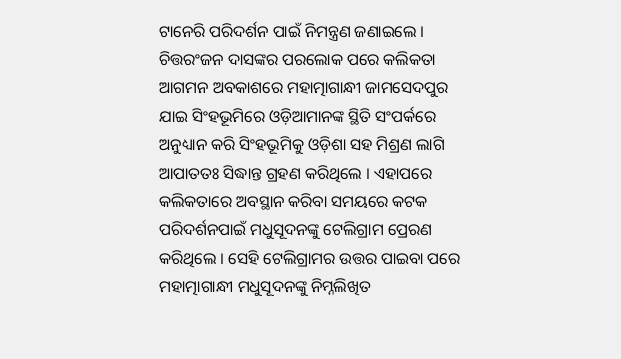ଟାନେରି ପରିଦର୍ଶନ ପାଇଁ ନିମନ୍ତ୍ରଣ ଜଣାଇଲେ । ଚିତ୍ତରଂଜନ ଦାସଙ୍କର ପରଲୋକ ପରେ କଲିକତା ଆଗମନ ଅବକାଶରେ ମହାତ୍ମାଗାନ୍ଧୀ ଜାମସେଦପୁର ଯାଇ ସିଂହଭୂମିରେ ଓଡ଼ିଆମାନଙ୍କ ସ୍ଥିତି ସଂପର୍କରେ ଅନୁଧ୍ୟାନ କରି ସିଂହଭୂମିକୁ ଓଡ଼ିଶା ସହ ମିଶ୍ରଣ ଲାଗି ଆପାତତଃ ସିଦ୍ଧାନ୍ତ ଗ୍ରହଣ କରିଥିଲେ । ଏହାପରେ କଲିକତାରେ ଅବସ୍ଥାନ କରିବା ସମୟରେ କଟକ ପରିଦର୍ଶନପାଇଁ ମଧୁସୂଦନଙ୍କୁ ଟେଲିଗ୍ରାମ ପ୍ରେରଣ କରିଥିଲେ । ସେହି ଟେଲିଗ୍ରାମର ଉତ୍ତର ପାଇବା ପରେ ମହାତ୍ମାଗାନ୍ଧୀ ମଧୁସୂଦନଙ୍କୁ ନିମ୍ନଲିଖିତ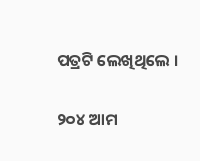ପତ୍ରଟି ଲେଖିଥିଲେ ।

୨୦୪ ଆମ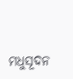ମଧୁସୂଦନ